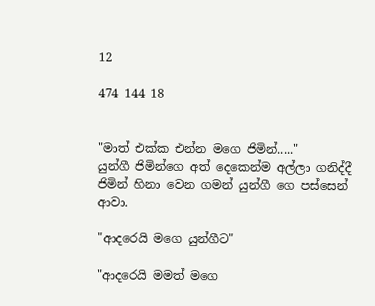12

474 144 18


"මාත් එක්ක එන්න මගෙ ජිමින්....."
යුන්ගී ජිමින්ගෙ අත් දෙකෙන්ම අල්ලා ගනිද්දී ජිමින් හිනා වෙන ගමන් යුන්ගී ගෙ පස්සෙන් ආවා.

"ආදරෙයි මගෙ යුන්ගීට"

"ආදරෙයි මමත් මගෙ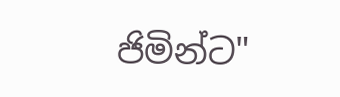ජිමින්ට"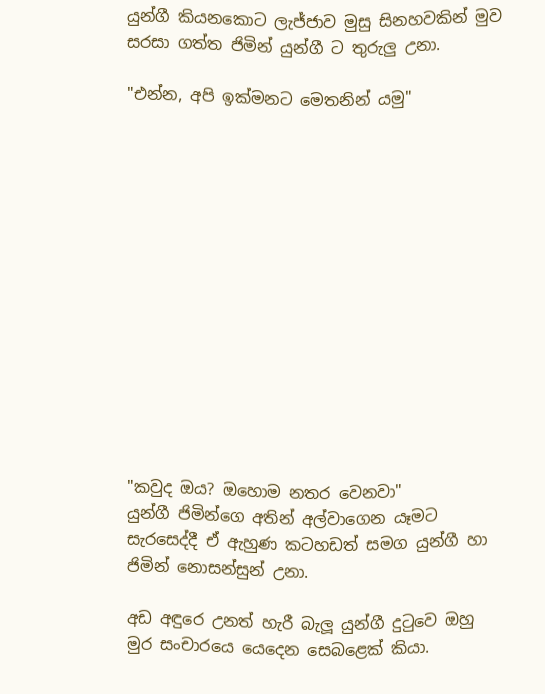යුන්ගී කියනකොට ලැජ්ජාව මුසු සිනහවකින් මුව සරසා ගත්ත ජිමින් යුන්ගී ට තුරුලු උනා.

"එන්න, අපි ඉක්මනට මෙතනින් යමු"














"කවුද ඔය? ඔහොම නතර වෙනවා"
යුන්ගී ජිමින්ගෙ අතින් අල්වාගෙන යෑමට සැරසෙද්දී ඒ ඇහුණ කටහඩත් සමග යුන්ගී හා ජිමින් නොසන්සුන් උනා.

අඩ අඳුරෙ උනත් හැරී බැලූ යුන්ගී දුටුවෙ ඔහු මුර සංචාරයෙ යෙදෙන සෙබළෙක් කියා.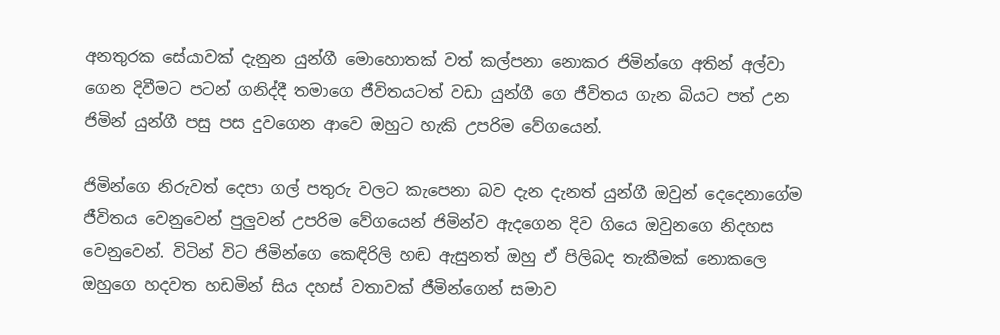අනතුරක සේයාවක් දැනුන යුන්ගී මොහොතක් වත් කල්පනා නොකර ජිමින්ගෙ අතින් අල්වා ගෙන දිවීමට පටන් ගනිද්දී තමාගෙ ජීවිතයටත් වඩා යුන්ගී ගෙ ජීවිතය ගැන බියට පත් උන ජිමින් යුන්ගී පසු පස දුවගෙන ආවෙ ඔහුට හැකි උපරිම වේගයෙන්.

ජිමින්ගෙ නිරුවත් දෙපා ගල් පතුරු වලට කැපෙනා බව දැන දැනත් යුන්ගී ඔවුන් දෙදෙනාගේම ජීවිතය වෙනුවෙන් පුලුවන් උපරිම වේගයෙන් ජිමින්ව ඇදගෙන දිව ගියෙ ඔවුනගෙ නිදහස වෙනුවෙන්. විටින් විට ජිමින්ගෙ කෙඳිරිලි හඬ ඇසුනත් ඔහු ඒ පිලිබද තැකීමක් නොකලෙ ඔහුගෙ හදවත හඩමින් සිය දහස් වතාවක් ජීමින්ගෙන් සමාව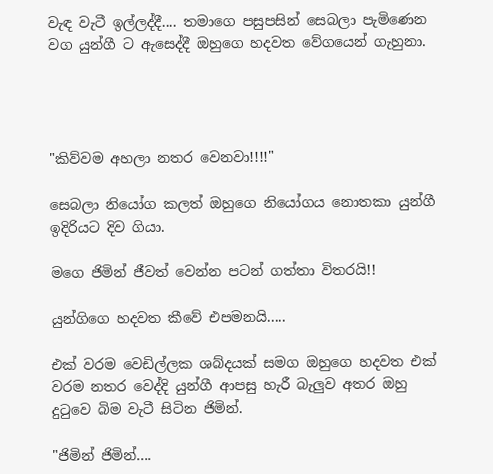වැඳ වැටී ඉල්ලද්දී.... තමාගෙ පසුපසින් සෙබලා පැමිණෙන වග යුන්ගී ට ඇසෙද්දී ඔහුගෙ හදවත වේගයෙන් ගැහුනා.




"කිව්වම අහලා නතර වෙනවා!!!!"

සෙබලා නියෝග කලත් ඔහුගෙ නියෝගය නොතකා යුන්ගී ඉදිරියට දිව ගියා.

මගෙ ජිමින් ජීවත් වෙන්න පටන් ගත්තා විතරයි!!

යුන්ගිගෙ හදවත කීවේ එපමනයි.....

එක් වරම වෙඩිල්ලක ශබ්දයක් සමග ඔහුගෙ හදවත එක් වරම නතර වෙද්දි යුන්ගී ආපසු හැරී බැලුව අතර ඔහු දුටුවෙ බිම වැටී සිටින ජිමින්.

"ජිමින් ජිමින්....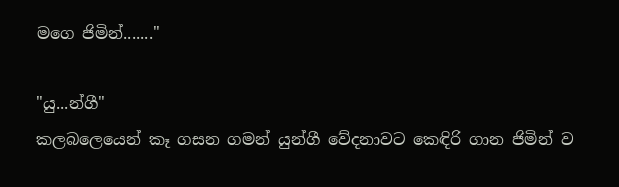මගෙ ජිමින්......."

"යු...න්ගී"
කලබලෙයෙන් කෑ ගසන ගමන් යුන්ගී වේදනාවට කෙඳිරි ගාන ජිමින් ව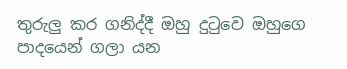තුරුලු කර ගනිද්දී ඔහු දුටුවෙ ඔහුගෙ පාදයෙන් ගලා යන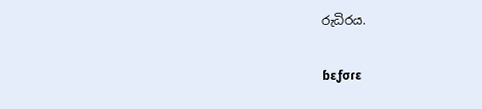රුධිරය.

ɓεƒσɾε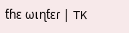ƭɦε ωเɳƭεɾ | TK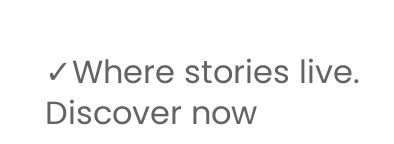✓Where stories live. Discover now